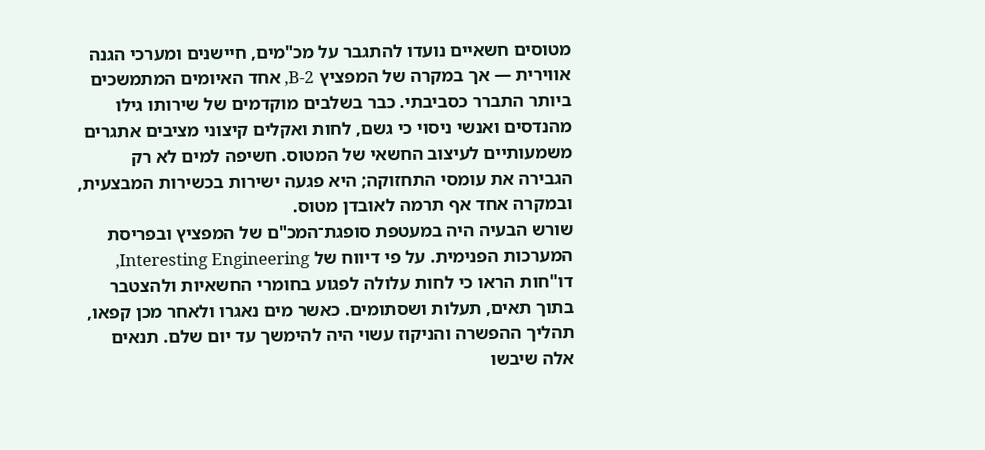מטוסים חשאיים נועדו להתגבר על מכ"מים, חיישנים ומערכי הגנה אווירית — אך במקרה של המפציץ B-2, אחד האיומים המתמשכים ביותר התברר כסביבתי. כבר בשלבים מוקדמים של שירותו גילו מהנדסים ואנשי ניסוי כי גשם, לחות ואקלים קיצוני מציבים אתגרים משמעותיים לעיצוב החשאי של המטוס. חשיפה למים לא רק הגבירה את עומסי התחזוקה; היא פגעה ישירות בכשירות המבצעית, ובמקרה אחד אף תרמה לאובדן מטוס.
שורש הבעיה היה במעטפת סופגת־המכ"ם של המפציץ ובפריסת המערכות הפנימית. על פי דיווח של Interesting Engineering, דו"חות הראו כי לחות עלולה לפגוע בחומרי החשאיות ולהצטבר בתוך תאים, תעלות ושסתומים. כאשר מים נאגרו ולאחר מכן קפאו, תהליך ההפשרה והניקוז עשוי היה להימשך עד יום שלם. תנאים אלה שיבשו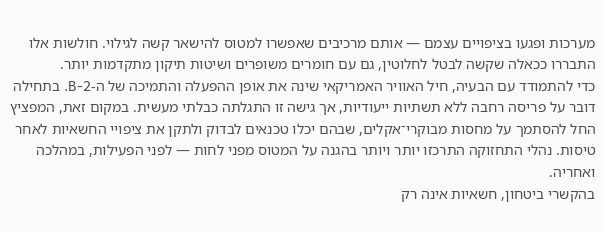מערכות ופגעו בציפויים עצמם — אותם מרכיבים שאפשרו למטוס להישאר קשה לגילוי. חולשות אלו התבררו ככאלה שקשה לבטל לחלוטין, גם עם חומרים משופרים ושיטות תיקון מתקדמות יותר.
כדי להתמודד עם הבעיה, חיל האוויר האמריקאי שינה את אופן ההפעלה והתמיכה של ה-B-2. בתחילה דובר על פריסה רחבה ללא תשתיות ייעודיות, אך גישה זו התגלתה כבלתי מעשית. במקום זאת, המפציץ החל להסתמך על מחסות מבוקרי־אקלים, שבהם יכלו טכנאים לבדוק ולתקן את ציפויי החשאיות לאחר טיסות. נהלי התחזוקה התרכזו יותר ויותר בהגנה על המטוס מפני לחות — לפני הפעילות, במהלכה ואחריה.
בהקשרי ביטחון, חשאיות אינה רק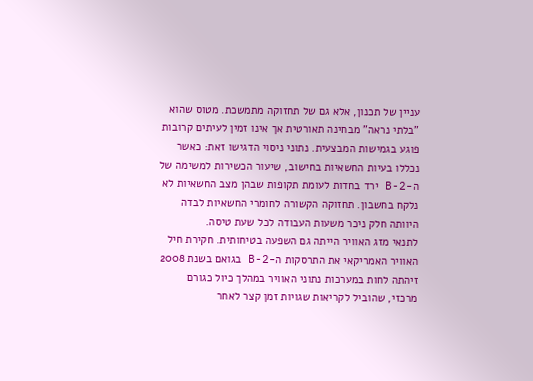עניין של תכנון, אלא גם של תחזוקה מתמשכת. מטוס שהוא "בלתי נראה" מבחינה תאורטית אך אינו זמין לעיתים קרובות פוגע בגמישות המבצעית. נתוני ניסוי הדגישו זאת: כאשר נכללו בעיות החשאיות בחישוב, שיעור הכשירות למשימה של ה-B-2 ירד בחדות לעומת תקופות שבהן מצב החשאיות לא נלקח בחשבון. תחזוקה הקשורה לחומרי החשאיות לבדה היוותה חלק ניכר משעות העבודה לכל שעת טיסה.
לתנאי מזג האוויר הייתה גם השפעה בטיחותית. חקירת חיל האוויר האמריקאי את התרסקות ה-B-2 בגואם בשנת 2008 זיהתה לחות במערכות נתוני האוויר במהלך כיול כגורם מרכזי, שהוביל לקריאות שגויות זמן קצר לאחר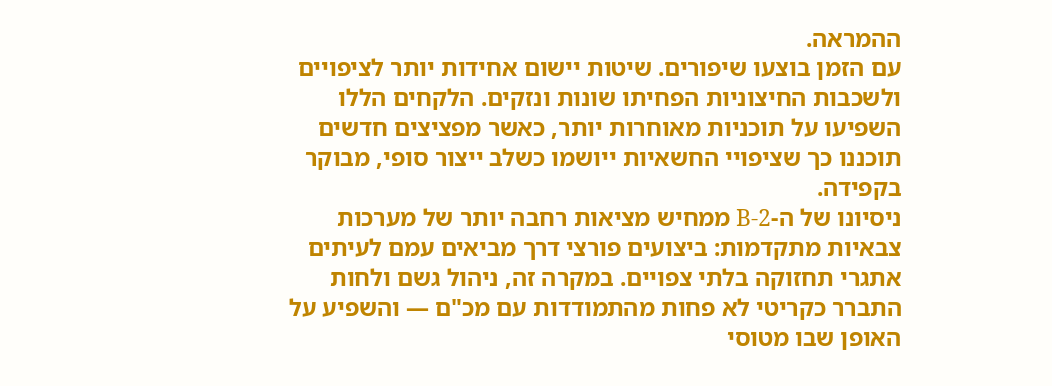ההמראה.
עם הזמן בוצעו שיפורים. שיטות יישום אחידות יותר לציפויים ולשכבות החיצוניות הפחיתו שונות ונזקים. הלקחים הללו השפיעו על תוכניות מאוחרות יותר, כאשר מפציצים חדשים תוכננו כך שציפויי החשאיות ייושמו כשלב ייצור סופי, מבוקר בקפידה.
ניסיונו של ה-B-2 ממחיש מציאות רחבה יותר של מערכות צבאיות מתקדמות: ביצועים פורצי דרך מביאים עמם לעיתים אתגרי תחזוקה בלתי צפויים. במקרה זה, ניהול גשם ולחות התברר כקריטי לא פחות מהתמודדות עם מכ"ם — והשפיע על האופן שבו מטוסי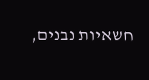חשאיות נבנים,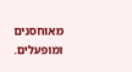מאוחסנים ומופעלים.